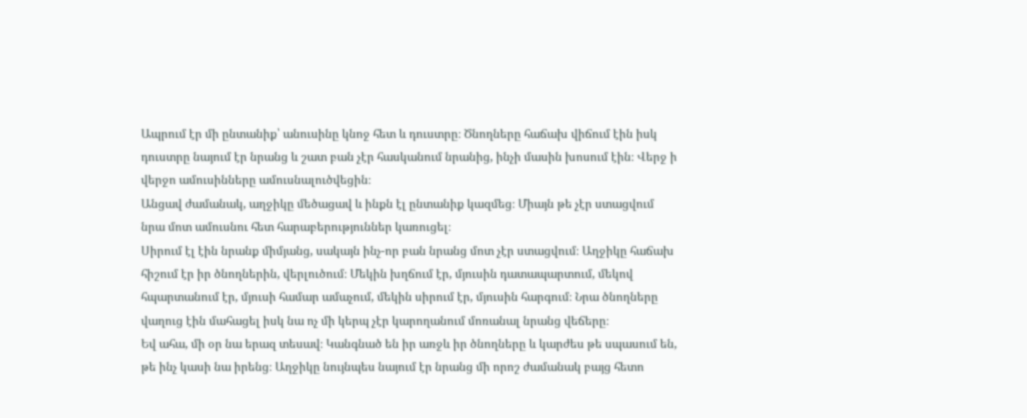Ապրում էր մի ընտանիք՝ անուսինը կնոջ հետ և դուստրը։ Ծնողները հաճախ վիճում էին իսկ դուստրը նայում էր նրանց և շատ բան չէր հասկանում նրանից, ինչի մասին խոսում էին։ Վերջ ի վերջո ամուսինները ամուսնալուծվեցին։
Անցավ ժամանակ, աղջիկը մեծացավ և ինքն էլ ընտանիք կազմեց։ Միայն թե չէր ստացվում նրա մոտ ամուսնու հետ հարաբերություններ կառուցել։
Սիրում էլ էին նրանք միմյանց, սակայն ինչ-որ բան նրանց մոտ չէր ստացվում։ Աղջիկը հաճախ հիշում էր իր ծնողներին, վերլուծում։ Մեկին խղճում էր, մյուսին դատապարտում, մեկով հպարտանում էր, մյուսի համար ամաչում, մեկին սիրում էր, մյուսին հարգում։ Նրա ծնողները վաղուց էին մահացել իսկ նա ոչ մի կերպ չէր կարողանում մոռանալ նրանց վեճերը։
Եվ ահա, մի օր նա երազ տեսավ։ Կանգնած են իր առջև իր ծնողները և կարժես թե սպասում են, թե ինչ կասի նա իրենց։ Աղջիկը նույնպես նայում էր նրանց մի որոշ ժամանակ բայց հետո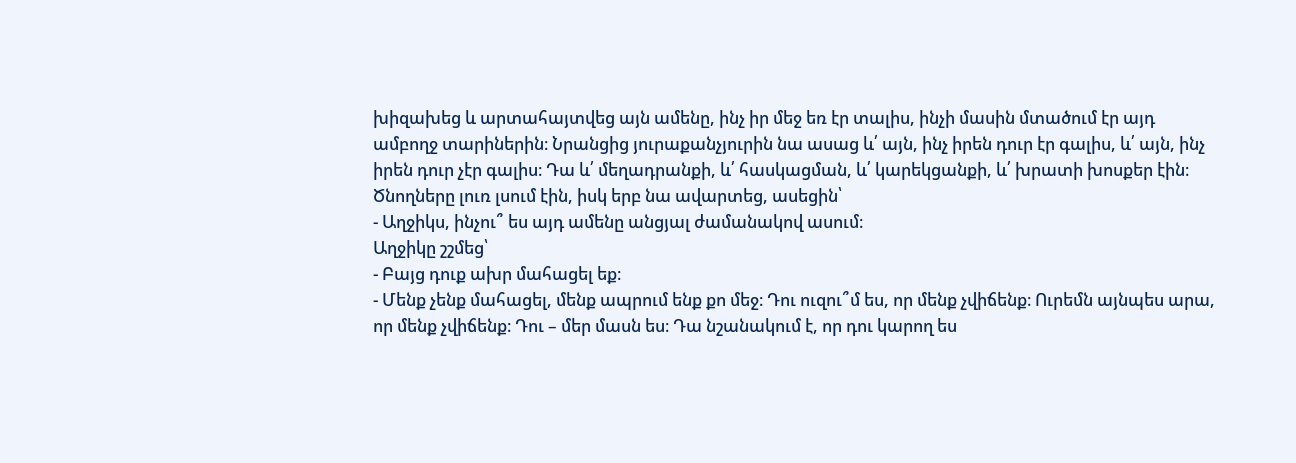խիզախեց և արտահայտվեց այն ամենը, ինչ իր մեջ եռ էր տալիս, ինչի մասին մտածում էր այդ ամբողջ տարիներին։ Նրանցից յուրաքանչյուրին նա ասաց և՛ այն, ինչ իրեն դուր էր գալիս, և՛ այն, ինչ իրեն դուր չէր գալիս։ Դա և՛ մեղադրանքի, և՛ հասկացման, և՛ կարեկցանքի, և՛ խրատի խոսքեր էին։ Ծնողները լուռ լսում էին, իսկ երբ նա ավարտեց, ասեցին՝
- Աղջիկս, ինչու՞ ես այդ ամենը անցյալ ժամանակով ասում։
Աղջիկը շշմեց՝
- Բայց դուք ախր մահացել եք։
- Մենք չենք մահացել, մենք ապրում ենք քո մեջ։ Դու ուզու՞մ ես, որ մենք չվիճենք։ Ուրեմն այնպես արա, որ մենք չվիճենք։ Դու – մեր մասն ես։ Դա նշանակում է, որ դու կարող ես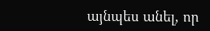այնպես անել, որ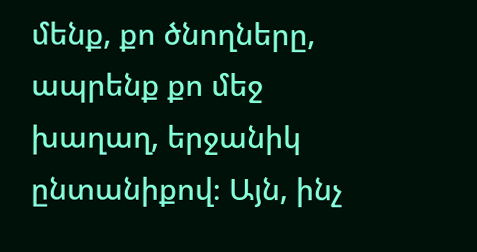մենք, քո ծնողները, ապրենք քո մեջ խաղաղ, երջանիկ ընտանիքով։ Այն, ինչ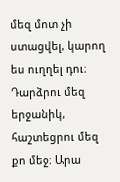մեզ մոտ չի ստացվել, կարող ես ուղղել դու։ Դարձրու մեզ երջանիկ, հաշտեցրու մեզ քո մեջ։ Արա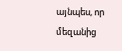այնպես, որ մեզանից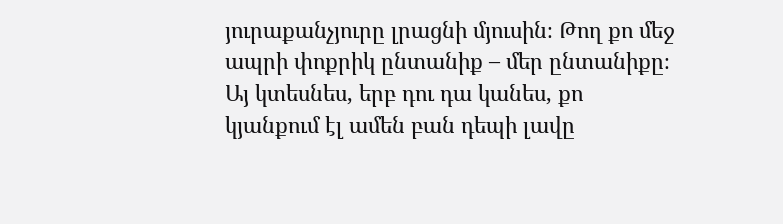յուրաքանչյուրը լրացնի մյուսին։ Թող քո մեջ ապրի փոքրիկ ընտանիք – մեր ընտանիքը։ Այ կտեսնես, երբ դու դա կանես, քո կյանքում էլ ամեն բան դեպի լավը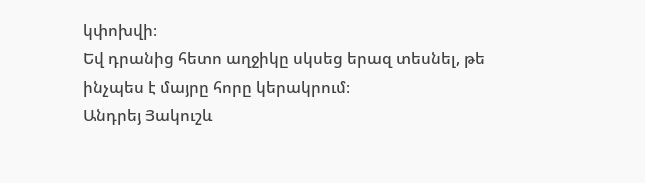կփոխվի։
Եվ դրանից հետո աղջիկը սկսեց երազ տեսնել, թե ինչպես է մայրը հորը կերակրում։
Անդրեյ Յակուշև